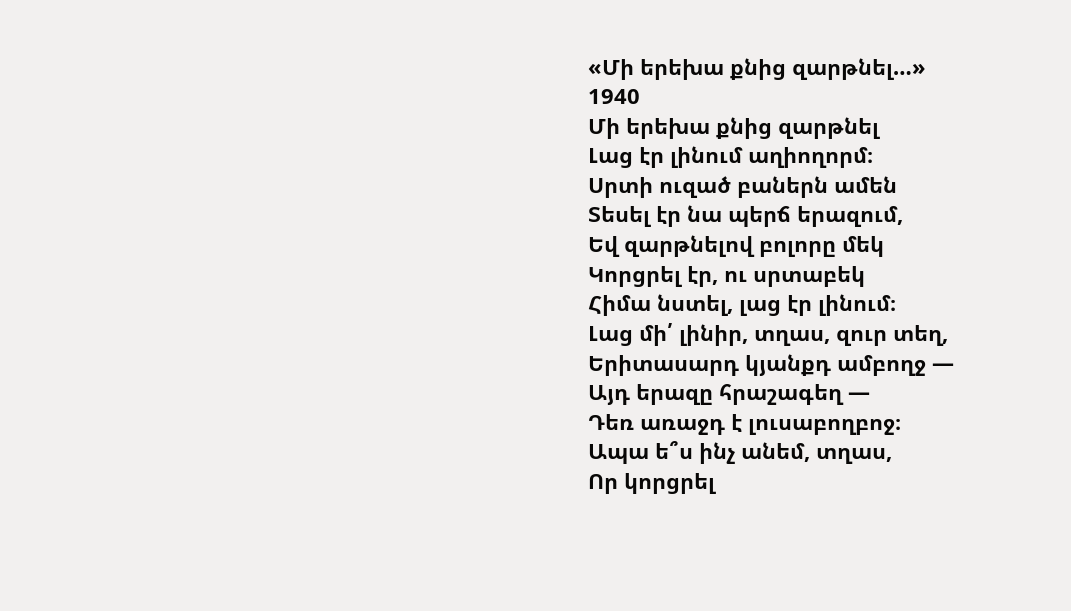«Մի երեխա քնից զարթնել…»
1940
Մի երեխա քնից զարթնել
Լաց էր լինում աղիողորմ։
Սրտի ուզած բաներն ամեն
Տեսել էր նա պերճ երազում,
Եվ զարթնելով բոլորը մեկ
Կորցրել էր, ու սրտաբեկ
Հիմա նստել, լաց էր լինում։
Լաց մի՛ լինիր, տղաս, զուր տեղ,
Երիտասարդ կյանքդ ամբողջ —
Այդ երազը հրաշագեղ —
Դեռ առաջդ է լուսաբողբոջ։
Ապա ե՞ս ինչ անեմ, տղաս,
Որ կորցրել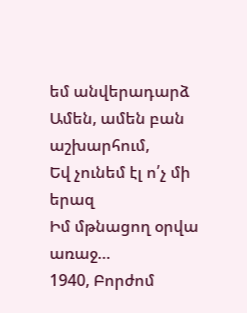եմ անվերադարձ
Ամեն, ամեն բան աշխարհում,
Եվ չունեմ էլ ո՛չ մի երազ
Իմ մթնացող օրվա առաջ…
1940, Բորժոմ